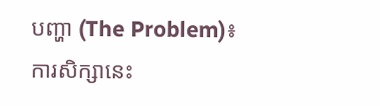បញ្ហា (The Problem)៖ ការសិក្សានេះ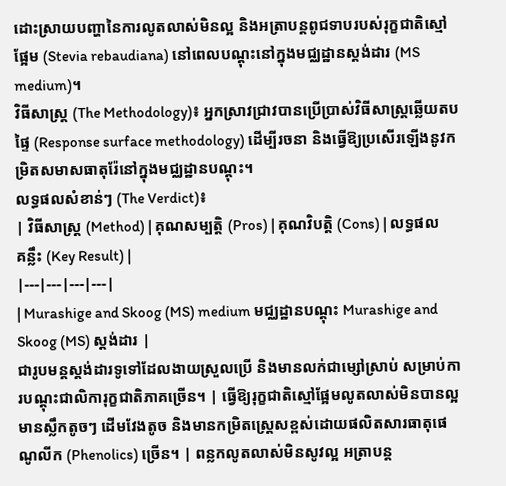ដោះស្រាយបញ្ហានៃការលូតលាស់មិនល្អ និងអត្រាបន្តពូជទាបរបស់រុក្ខជាតិស្មៅផ្អែម (Stevia rebaudiana) នៅពេលបណ្តុះនៅក្នុងមជ្ឈដ្ឋានស្តង់ដារ (MS medium)។
វិធីសាស្ត្រ (The Methodology)៖ អ្នកស្រាវជ្រាវបានប្រើប្រាស់វិធីសាស្ត្រឆ្លើយតបផ្ទៃ (Response surface methodology) ដើម្បីរចនា និងធ្វើឱ្យប្រសើរឡើងនូវកម្រិតសមាសធាតុរ៉ែនៅក្នុងមជ្ឈដ្ឋានបណ្តុះ។
លទ្ធផលសំខាន់ៗ (The Verdict)៖
| វិធីសាស្ត្រ (Method) | គុណសម្បត្តិ (Pros) | គុណវិបត្តិ (Cons) | លទ្ធផលគន្លឹះ (Key Result) |
|---|---|---|---|
| Murashige and Skoog (MS) medium មជ្ឈដ្ឋានបណ្តុះ Murashige and Skoog (MS) ស្តង់ដារ |
ជារូបមន្តស្តង់ដារទូទៅដែលងាយស្រួលប្រើ និងមានលក់ជាម្សៅស្រាប់ សម្រាប់ការបណ្តុះជាលិការុក្ខជាតិភាគច្រើន។ | ធ្វើឱ្យរុក្ខជាតិស្មៅផ្អែមលូតលាស់មិនបានល្អ មានស្លឹកតូចៗ ដើមវែងតូច និងមានកម្រិតស្ត្រេសខ្ពស់ដោយផលិតសារធាតុផេណូលីក (Phenolics) ច្រើន។ | ពន្លកលូតលាស់មិនសូវល្អ អត្រាបន្ត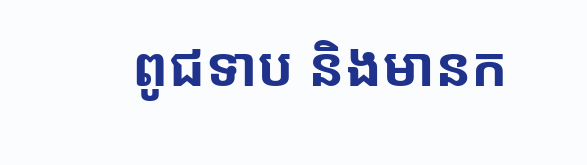ពូជទាប និងមានក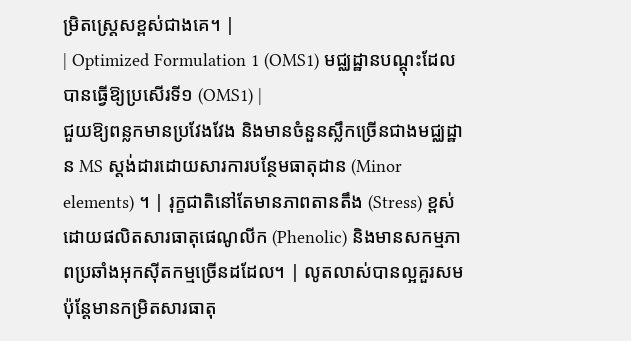ម្រិតស្ត្រេសខ្ពស់ជាងគេ។ |
| Optimized Formulation 1 (OMS1) មជ្ឈដ្ឋានបណ្តុះដែលបានធ្វើឱ្យប្រសើរទី១ (OMS1) |
ជួយឱ្យពន្លកមានប្រវែងវែង និងមានចំនួនស្លឹកច្រើនជាងមជ្ឈដ្ឋាន MS ស្តង់ដារដោយសារការបន្ថែមធាតុដាន (Minor elements) ។ | រុក្ខជាតិនៅតែមានភាពតានតឹង (Stress) ខ្ពស់ ដោយផលិតសារធាតុផេណូលីក (Phenolic) និងមានសកម្មភាពប្រឆាំងអុកស៊ីតកម្មច្រើនដដែល។ | លូតលាស់បានល្អគួរសម ប៉ុន្តែមានកម្រិតសារធាតុ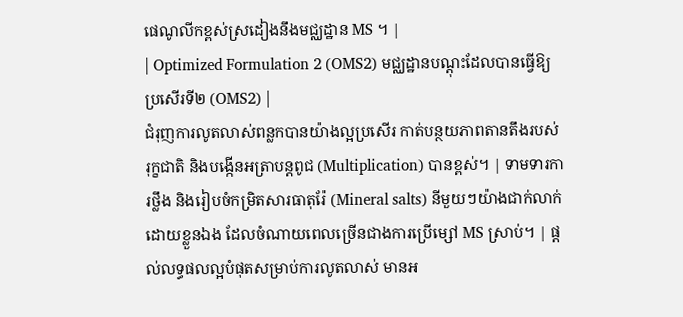ផេណូលីកខ្ពស់ស្រដៀងនឹងមជ្ឈដ្ឋាន MS ។ |
| Optimized Formulation 2 (OMS2) មជ្ឈដ្ឋានបណ្តុះដែលបានធ្វើឱ្យប្រសើរទី២ (OMS2) |
ជំរុញការលូតលាស់ពន្លកបានយ៉ាងល្អប្រសើរ កាត់បន្ថយភាពតានតឹងរបស់រុក្ខជាតិ និងបង្កើនអត្រាបន្តពូជ (Multiplication) បានខ្ពស់។ | ទាមទារការថ្លឹង និងរៀបចំកម្រិតសារធាតុរ៉ែ (Mineral salts) នីមួយៗយ៉ាងជាក់លាក់ដោយខ្លួនឯង ដែលចំណាយពេលច្រើនជាងការប្រើម្សៅ MS ស្រាប់។ | ផ្តល់លទ្ធផលល្អបំផុតសម្រាប់ការលូតលាស់ មានអ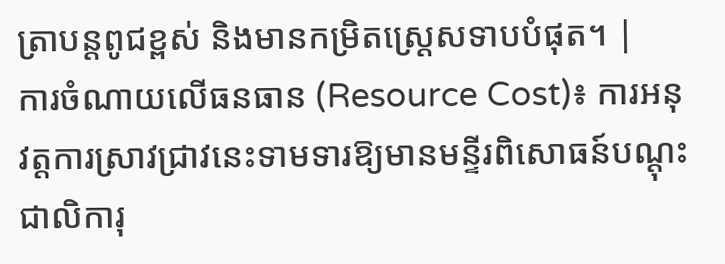ត្រាបន្តពូជខ្ពស់ និងមានកម្រិតស្ត្រេសទាបបំផុត។ |
ការចំណាយលើធនធាន (Resource Cost)៖ ការអនុវត្តការស្រាវជ្រាវនេះទាមទារឱ្យមានមន្ទីរពិសោធន៍បណ្តុះជាលិការុ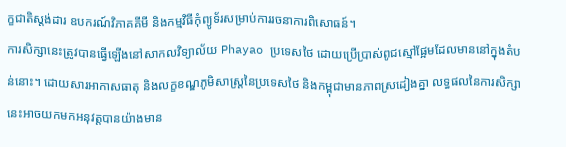ក្ខជាតិស្តង់ដារ ឧបករណ៍វិភាគគីមី និងកម្មវិធីកុំព្យូទ័រសម្រាប់ការរចនាការពិសោធន៍។
ការសិក្សានេះត្រូវបានធ្វើឡើងនៅសាកលវិទ្យាល័យ Phayao ប្រទេសថៃ ដោយប្រើប្រាស់ពូជស្មៅផ្អែមដែលមាននៅក្នុងតំបន់នោះ។ ដោយសារអាកាសធាតុ និងលក្ខខណ្ឌភូមិសាស្ត្រនៃប្រទេសថៃ និងកម្ពុជាមានភាពស្រដៀងគ្នា លទ្ធផលនៃការសិក្សានេះអាចយកមកអនុវត្តបានយ៉ាងមាន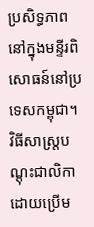ប្រសិទ្ធភាពនៅក្នុងមន្ទីរពិសោធន៍នៅប្រទេសកម្ពុជា។
វិធីសាស្ត្របណ្តុះជាលិកាដោយប្រើម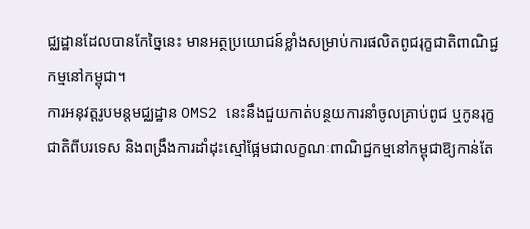ជ្ឈដ្ឋានដែលបានកែច្នៃនេះ មានអត្ថប្រយោជន៍ខ្លាំងសម្រាប់ការផលិតពូជរុក្ខជាតិពាណិជ្ជកម្មនៅកម្ពុជា។
ការអនុវត្តរូបមន្តមជ្ឈដ្ឋាន OMS2 នេះនឹងជួយកាត់បន្ថយការនាំចូលគ្រាប់ពូជ ឬកូនរុក្ខជាតិពីបរទេស និងពង្រឹងការដាំដុះស្មៅផ្អែមជាលក្ខណៈពាណិជ្ជកម្មនៅកម្ពុជាឱ្យកាន់តែ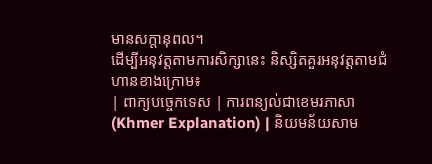មានសក្តានុពល។
ដើម្បីអនុវត្តតាមការសិក្សានេះ និស្សិតគួរអនុវត្តតាមជំហានខាងក្រោម៖
| ពាក្យបច្ចេកទេស | ការពន្យល់ជាខេមរភាសា (Khmer Explanation) | និយមន័យសាម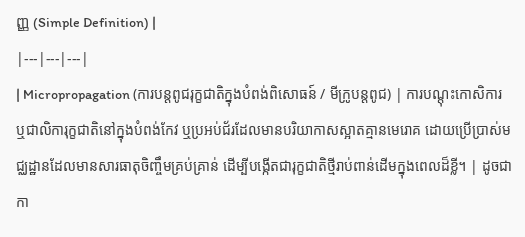ញ្ញ (Simple Definition) |
|---|---|---|
| Micropropagation (ការបន្តពូជរុក្ខជាតិក្នុងបំពង់ពិសោធន៍ / មីក្រូបន្តពូជ) | ការបណ្តុះកោសិការ ឬជាលិការុក្ខជាតិនៅក្នុងបំពង់កែវ ឬប្រអប់ជ័រដែលមានបរិយាកាសស្អាតគ្មានមេរោគ ដោយប្រើប្រាស់មជ្ឈដ្ឋានដែលមានសារធាតុចិញ្ចឹមគ្រប់គ្រាន់ ដើម្បីបង្កើតជារុក្ខជាតិថ្មីរាប់ពាន់ដើមក្នុងពេលដ៏ខ្លី។ | ដូចជាកា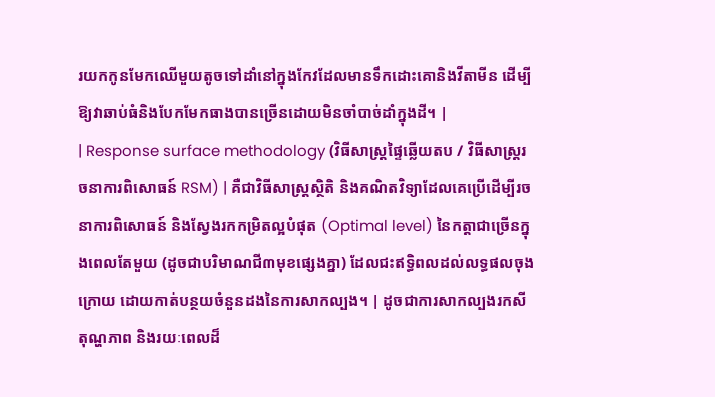រយកកូនមែកឈើមួយតូចទៅដាំនៅក្នុងកែវដែលមានទឹកដោះគោនិងវីតាមីន ដើម្បីឱ្យវាឆាប់ធំនិងបែកមែកធាងបានច្រើនដោយមិនចាំបាច់ដាំក្នុងដី។ |
| Response surface methodology (វិធីសាស្ត្រផ្ទៃឆ្លើយតប / វិធីសាស្ត្ររចនាការពិសោធន៍ RSM) | គឺជាវិធីសាស្ត្រស្ថិតិ និងគណិតវិទ្យាដែលគេប្រើដើម្បីរចនាការពិសោធន៍ និងស្វែងរកកម្រិតល្អបំផុត (Optimal level) នៃកត្តាជាច្រើនក្នុងពេលតែមួយ (ដូចជាបរិមាណជី៣មុខផ្សេងគ្នា) ដែលជះឥទ្ធិពលដល់លទ្ធផលចុងក្រោយ ដោយកាត់បន្ថយចំនួនដងនៃការសាកល្បង។ | ដូចជាការសាកល្បងរកសីតុណ្ហភាព និងរយៈពេលដ៏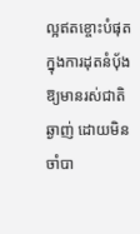ល្អឥតខ្ចោះបំផុតក្នុងការដុតនំប៉័ងឱ្យមានរស់ជាតិឆ្ងាញ់ ដោយមិនចាំបា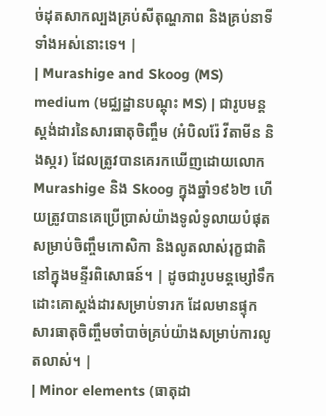ច់ដុតសាកល្បងគ្រប់សីតុណ្ហភាព និងគ្រប់នាទីទាំងអស់នោះទេ។ |
| Murashige and Skoog (MS) medium (មជ្ឈដ្ឋានបណ្តុះ MS) | ជារូបមន្តស្តង់ដារនៃសារធាតុចិញ្ចឹម (អំបិលរ៉ែ វីតាមីន និងស្ករ) ដែលត្រូវបានគេរកឃើញដោយលោក Murashige និង Skoog ក្នុងឆ្នាំ១៩៦២ ហើយត្រូវបានគេប្រើប្រាស់យ៉ាងទូលំទូលាយបំផុតសម្រាប់ចិញ្ចឹមកោសិកា និងលូតលាស់រុក្ខជាតិនៅក្នុងមន្ទីរពិសោធន៍។ | ដូចជារូបមន្តម្សៅទឹកដោះគោស្តង់ដារសម្រាប់ទារក ដែលមានផ្ទុកសារធាតុចិញ្ចឹមចាំបាច់គ្រប់យ៉ាងសម្រាប់ការលូតលាស់។ |
| Minor elements (ធាតុដា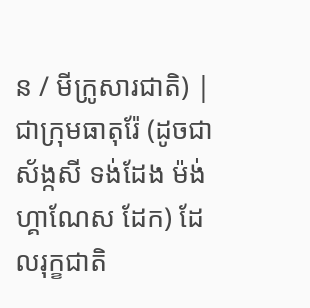ន / មីក្រូសារជាតិ) | ជាក្រុមធាតុរ៉ែ (ដូចជា ស័ង្កសី ទង់ដែង ម៉ង់ហ្គាណែស ដែក) ដែលរុក្ខជាតិ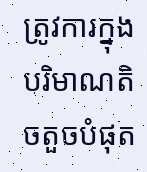ត្រូវការក្នុងបរិមាណតិចតួចបំផុត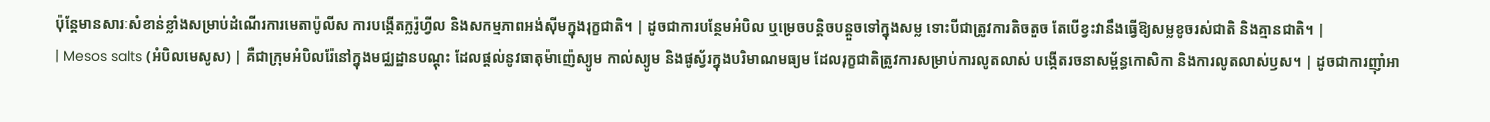ប៉ុន្តែមានសារៈសំខាន់ខ្លាំងសម្រាប់ដំណើរការមេតាប៉ូលីស ការបង្កើតក្លរ៉ូហ្វីល និងសកម្មភាពអង់ស៊ីមក្នុងរុក្ខជាតិ។ | ដូចជាការបន្ថែមអំបិល ឬម្រេចបន្តិចបន្តួចទៅក្នុងសម្ល ទោះបីជាត្រូវការតិចតួច តែបើខ្វះវានឹងធ្វើឱ្យសម្លខូចរស់ជាតិ និងគ្មានជាតិ។ |
| Mesos salts (អំបិលមេសូស) | គឺជាក្រុមអំបិលរ៉ែនៅក្នុងមជ្ឈដ្ឋានបណ្តុះ ដែលផ្តល់នូវធាតុម៉ាញ៉េស្យូម កាល់ស្យូម និងផូស្វ័រក្នុងបរិមាណមធ្យម ដែលរុក្ខជាតិត្រូវការសម្រាប់ការលូតលាស់ បង្កើតរចនាសម្ព័ន្ធកោសិកា និងការលូតលាស់ឫស។ | ដូចជាការញ៉ាំអា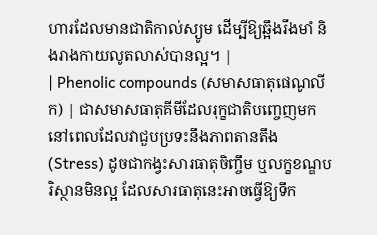ហារដែលមានជាតិកាល់ស្យូម ដើម្បីឱ្យឆ្អឹងរឹងមាំ និងរាងកាយលូតលាស់បានល្អ។ |
| Phenolic compounds (សមាសធាតុផេណូលីក) | ជាសមាសធាតុគីមីដែលរុក្ខជាតិបញ្ចេញមកនៅពេលដែលវាជួបប្រទះនឹងភាពតានតឹង (Stress) ដូចជាកង្វះសារធាតុចិញ្ចឹម ឬលក្ខខណ្ឌបរិស្ថានមិនល្អ ដែលសារធាតុនេះអាចធ្វើឱ្យទឹក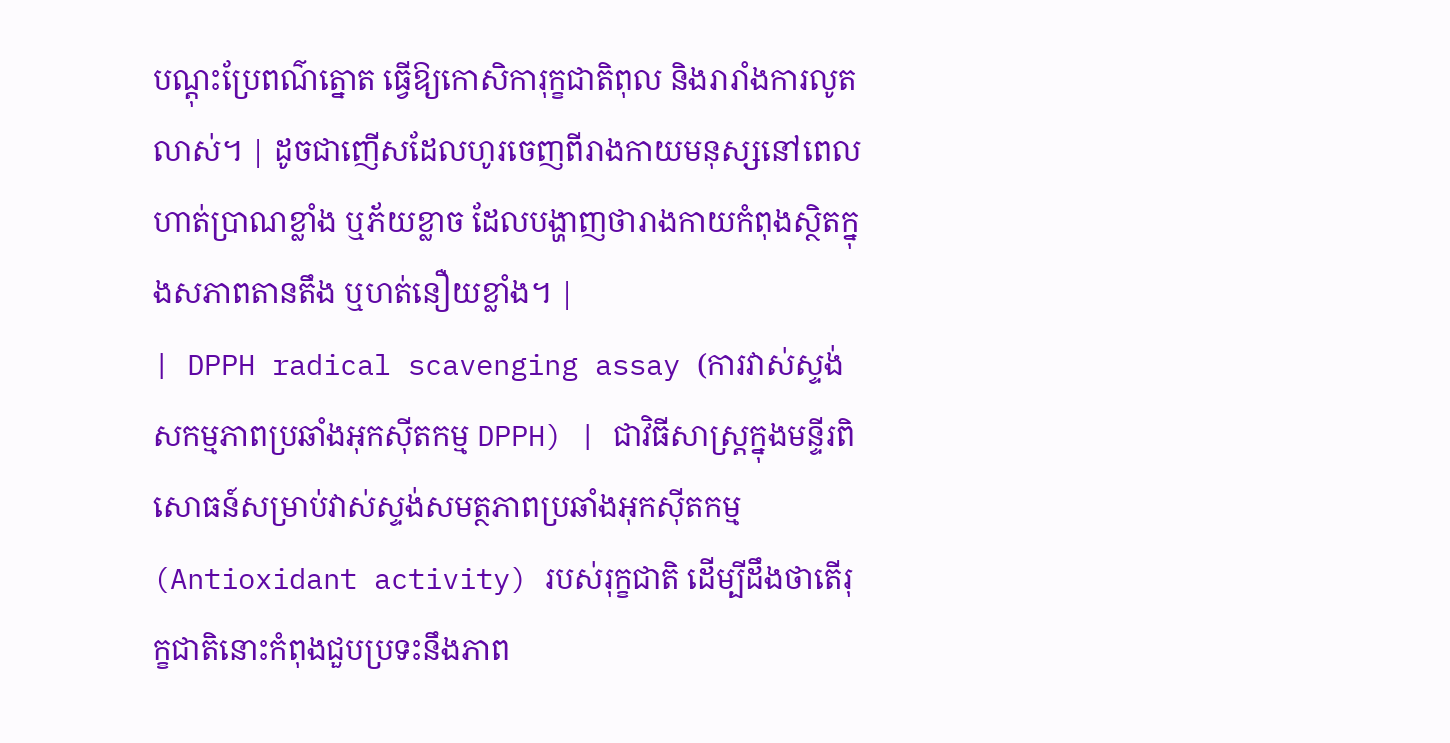បណ្តុះប្រែពណ៌ត្នោត ធ្វើឱ្យកោសិការុក្ខជាតិពុល និងរារាំងការលូតលាស់។ | ដូចជាញើសដែលហូរចេញពីរាងកាយមនុស្សនៅពេលហាត់ប្រាណខ្លាំង ឬភ័យខ្លាច ដែលបង្ហាញថារាងកាយកំពុងស្ថិតក្នុងសភាពតានតឹង ឬហត់នឿយខ្លាំង។ |
| DPPH radical scavenging assay (ការវាស់ស្ទង់សកម្មភាពប្រឆាំងអុកស៊ីតកម្ម DPPH) | ជាវិធីសាស្ត្រក្នុងមន្ទីរពិសោធន៍សម្រាប់វាស់ស្ទង់សមត្ថភាពប្រឆាំងអុកស៊ីតកម្ម (Antioxidant activity) របស់រុក្ខជាតិ ដើម្បីដឹងថាតើរុក្ខជាតិនោះកំពុងជួបប្រទះនឹងភាព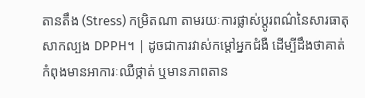តានតឹង (Stress) កម្រិតណា តាមរយៈការផ្លាស់ប្តូរពណ៌នៃសារធាតុសាកល្បង DPPH។ | ដូចជាការវាស់កម្តៅអ្នកជំងឺ ដើម្បីដឹងថាគាត់កំពុងមានអាការៈឈឺថ្កាត់ ឬមានភាពតាន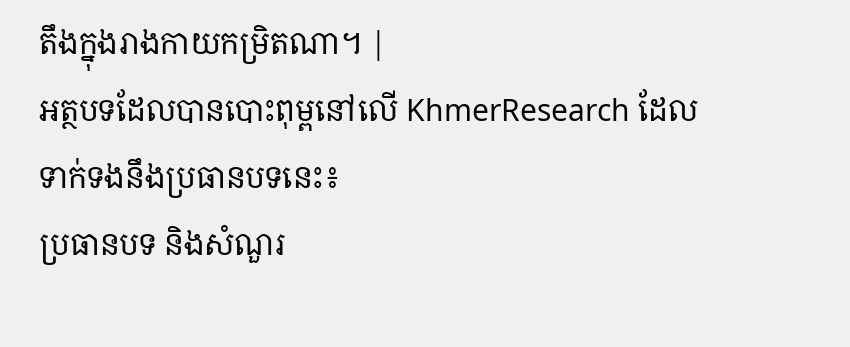តឹងក្នុងរាងកាយកម្រិតណា។ |
អត្ថបទដែលបានបោះពុម្ពនៅលើ KhmerResearch ដែលទាក់ទងនឹងប្រធានបទនេះ៖
ប្រធានបទ និងសំណួរ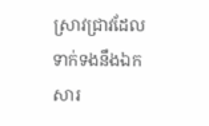ស្រាវជ្រាវដែលទាក់ទងនឹងឯកសារ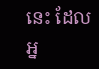នេះ ដែលអ្ន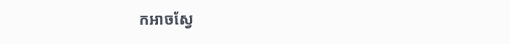កអាចស្វែ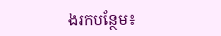ងរកបន្ថែម៖